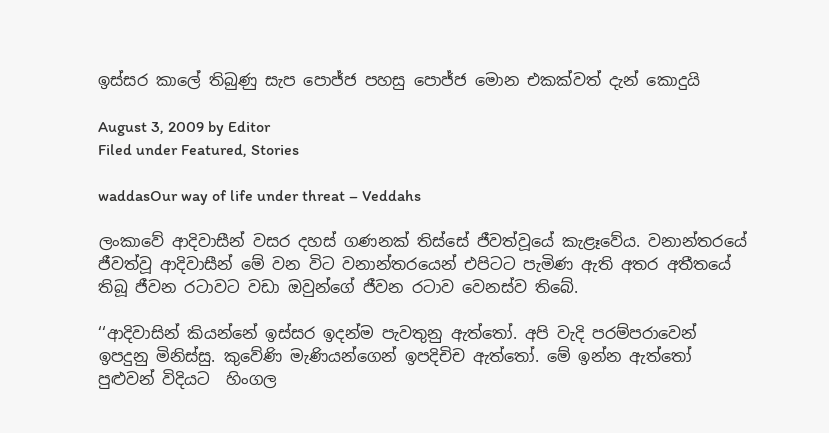ඉස්සර කාලේ තිබුණු සැප පොජ්ජ පහසු පොජ්ජ මොන එකක්වත් දැන් කොදුයි

August 3, 2009 by Editor
Filed under Featured, Stories

waddasOur way of life under threat – Veddahs

ලංකාවේ ආදිවාසීන් වසර දහස් ගණනක් තිස්සේ ජීවත්වූයේ කැළෑවේය. වනාන්තරයේ ජීවත්වූ ආදිවාසීන් මේ වන විට වනාන්තරයෙන් එපිටට පැමිණ ඇති අතර අතීතයේ තිබූ ජීවන රටාවට වඩා ඔවුන්ගේ ජීවන රටාව වෙනස්ව තිබේ.

‘‘ආදිවාසින් කියන්නේ ඉස්සර ඉදන්ම පැවතුනු ඇත්තෝ. අපි වැදි පරම්පරාවෙන් ඉපදුනු මිනිස්සු. කුවේණි මැණියන්ගෙන් ඉපදිචිච ඇත්තෝ. මේ ඉන්න ඇත්තෝ පුළුවන් විදියට  හිංගල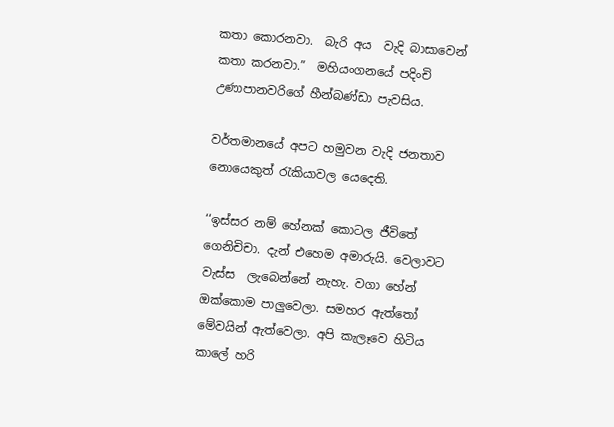කතා කොරනවා.  බැරි අය  වැදි බාසාවෙන් කතා කරනවා.”  මහියංගනයේ පදිංචි උණාපානවරිගේ හීන්බණ්ඩා පැවසිය.

වර්තමානයේ අපට හමුවන වැදි ජනතාව නොයෙකුත් රැකියාවල යෙදෙති.

‘‘ඉස්සර නම් හේනක් කොටල ජීවිතේ ගෙනිචිචා. දැන් එහෙම අමාරුයි. වෙලාවට වැස්ස  ලැබෙන්නේ නැහැ. වගා හේන් ඔක්කොම පාලුවෙලා. සමහර ඇත්තෝ මේවයින් ඇත්වෙලා. අපි කැලෑවෙ හිටිය කාලේ හරි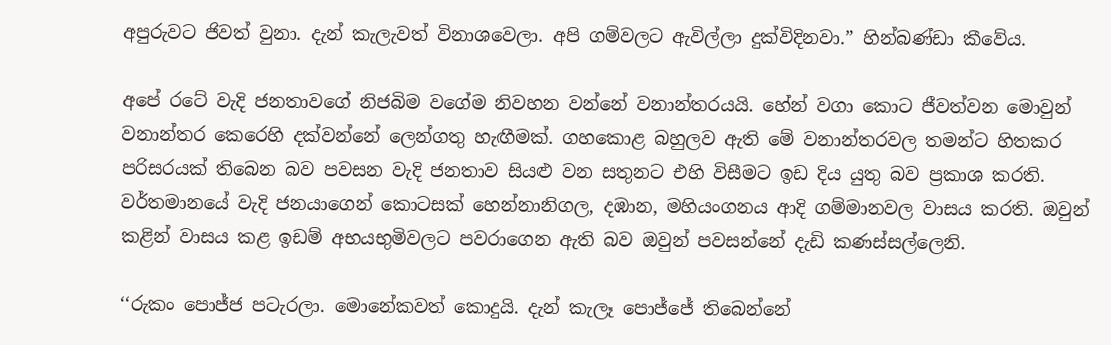අපුරුවට ජිවත් වුනා. දැන් කැලැවත් විනාශවෙලා. අපි ගම්වලට ඇවිල්ලා දුක්විදිනවා.” හින්බණ්ඩා කීවේය.

අපේ රටේ වැදි ජනතාවගේ නිජබිම වගේම නිවහන වන්නේ වනාන්තරයයි. හේන් වගා කොට ජීවත්වන මොවුන් වනාන්තර කෙරෙහි දක්වන්නේ ලෙන්ගතු හැඟීමක්. ගහකොළ බහුලව ඇති මේ වනාන්තරවල තමන්ට හිතකර පරිසරයක් තිබෙන බව පවසන වැදි ජනතාව සියළු වන සතුනට එහි විසීමට ඉඩ දිය යුතු බව ප්‍රකාශ කරති. වර්තමානයේ වැදි ජනයාගෙන් කොටසක් හෙන්නානිගල, දඹාන, මහියංගනය ආදි ගම්මානවල වාසය කරති. ඔවුන් කළින් වාසය කළ ඉඩම් අභයභුමිවලට පවරාගෙන ඇති බව ඔවුන් පවසන්නේ දැඩි කණස්සල්ලෙනි.

‘‘රුකං පොජ්ජ පටැරලා. මොනේකවත් කොදුයි. දැන් කැලෑ පොජ්ජේ තිබෙන්නේ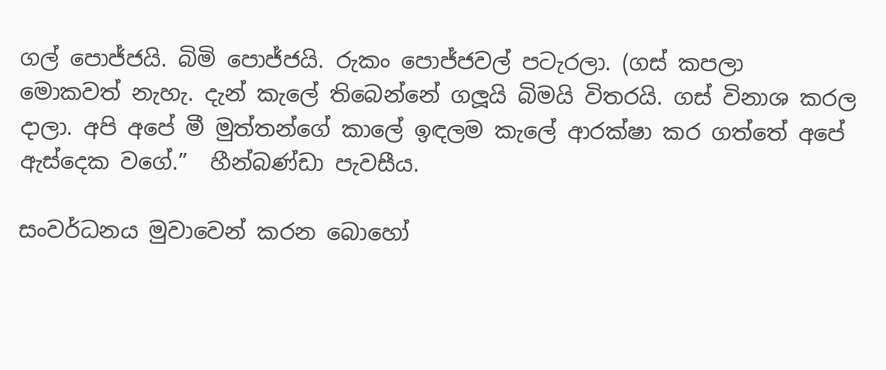ගල් පොජ්ජයි. බිමි පොජ්ජයි. රුකං පොජ්ජවල් පටැරලා. (ගස් කපලා  මොකවත් නැහැ. දැන් කැලේ තිබෙන්නේ ගලූයි බිමයි විතරයි. ගස් විනාශ කරල දාලා. අපි අපේ මී මුත්තන්ගේ කාලේ ඉඳලම කැලේ ආරක්ෂා කර ගත්තේ අපේ ඇස්දෙක වගේ.”  හීන්බණ්ඩා පැවසීය.

සංවර්ධනය මුවාවෙන් කරන බොහෝ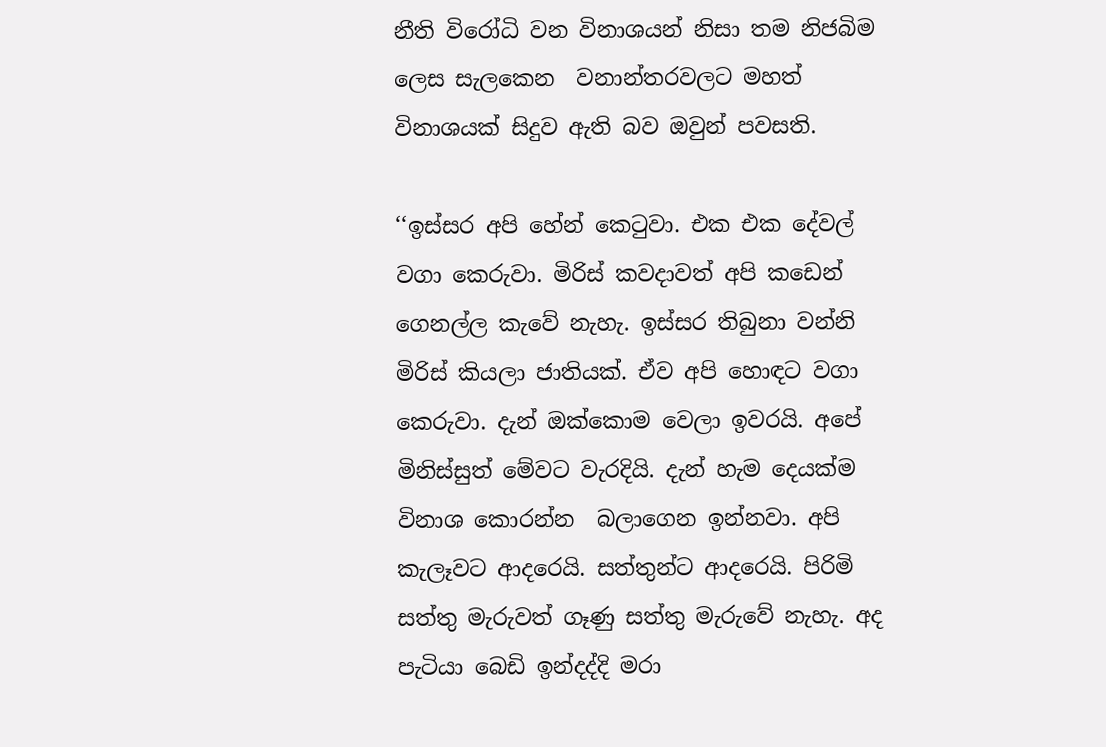නීති විරෝධි වන විනාශයන් නිසා තම නිජබිම ලෙස සැලකෙන  වනාන්තරවලට මහත් විනාශයක් සිදුව ඇති බව ඔවුන් පවසති.

‘‘ඉස්සර අපි හේන් කෙටුවා. එක එක දේවල් වගා කෙරුවා. මිරිස් කවදාවත් අපි කඩෙන් ගෙනල්ල කැවේ නැහැ. ඉස්සර තිබුනා වන්නි මිරිස් කියලා ජාතියක්. ඒව අපි හොඳට වගා කෙරුවා. දැන් ඔක්කොම වෙලා ඉවරයි. අපේ මිනිස්සුත් මේවට වැරදියි. දැන් හැම දෙයක්ම විනාශ කොරන්න  බලාගෙන ඉන්නවා. අපි කැලෑවට ආදරෙයි. සත්තුන්ට ආදරෙයි. පිරිමි සත්තු මැරුවත් ගෑණු සත්තු මැරුවේ නැහැ. අද පැටියා බෙඩි ඉන්දද්දි මරා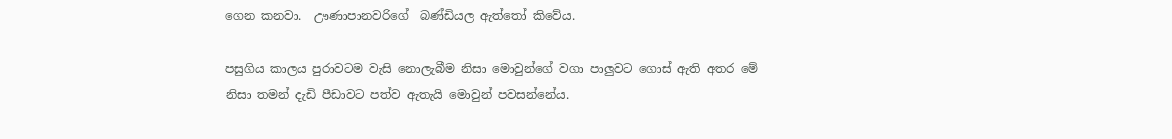ගෙන කනවා.  ඌණාපානවරිගේ  බණ්ඩියල ඇත්තෝ කිවේය.

පසුගිය කාලය පුරාවටම වැසි නොලැබීම නිසා මොවුන්ගේ වගා පාලුවට ගොස් ඇති අතර මේ නිසා තමන් දැඩි පීඩාවට පත්ව ඇතැයි මොවුන් පවසන්නේය.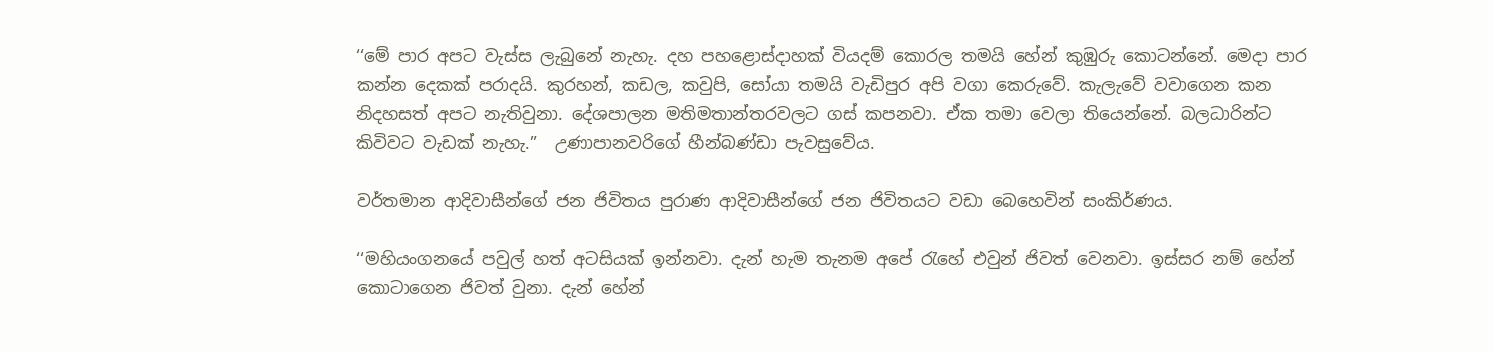‘‘මේ පාර අපට වැස්ස ලැබුනේ නැහැ. දහ පහළොස්දාහක් වියදම් කොරල තමයි හේන් කුඹුරු කොටන්නේ. මෙදා පාර කන්න දෙකක් පරාදයි. කුරහන්, කඩල, කවුපි, සෝයා තමයි වැඩිපුර අපි වගා කෙරුවේ. කැලැවේ වවාගෙන කන නිදහසත් අපට නැතිවුනා. දේශපාලන මතිමතාන්තරවලට ගස් කපනවා. ඒක තමා වෙලා තියෙන්නේ. බලධාරින්ට  කිවිවට වැඩක් නැහැ.”  උණාපානවරිගේ හීන්බණ්ඩා පැවසුවේය.

වර්තමාන ආදිවාසීන්ගේ ජන ජිවිතය පුරාණ ආදිවාසීන්ගේ ජන ජිවිතයට වඩා බෙහෙවින් සංකිර්ණය.

‘‘මහියංගනයේ පවුල් හත් අටසියක් ඉන්නවා. දැන් හැම තැනම අපේ රැහේ එවුන් ජිවත් වෙනවා. ඉස්සර නම් හේන් කොටාගෙන ජිවත් වුනා. දැන් හේන්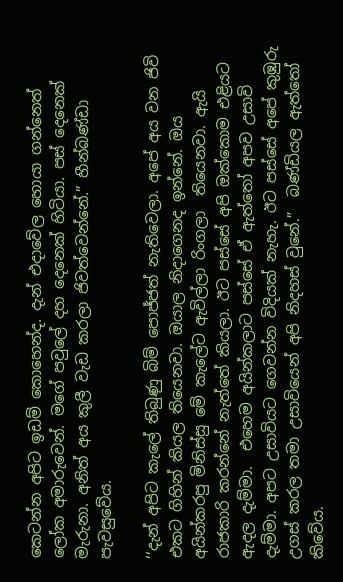කෙටන්න අපිට ඉඩම් කොහෙන්ද. දැන් එදාවේල හොයා ගන්නෙත් ලෝක අමාරුවෙන්. මගේ පවුලේ දහ දෙනෙක් හිටියා. පස් දෙනෙක් මැරුනා. අනිත් අය කුලී වැඩ කරලා ජිවත්වෙන්නේ.” හීන්බණ්ඩා පැවසුවේය.

‘‘දැන් අපිට කැලේ තිබුණු බිම් පොජ්ජත් නැතිවෙලා. අපේ අය වන ජිවි එකට ගිහින් කියල තියෙනවා. ඔයාල නිදාගෙනද ඉන්නේ. ඔය අයින්කරපු මිනිස්සු මේ කැලේට ඇවිල්ලා රිංගලා  තියෙනවා. ඇයි රාජකාරි කරන්නේ නැත්තේ කියලා. ඊට පස්සේ අපි ඔක්කොම එළියට ඇදල දැම්මා.  එහෙම අයින්කලාට පස්සේ ඒ ඇත්තෝ අපව උසාවි දැම්මා. අපට උසාවියට ගෙවන්න විදියක් නැහැ. ඊට පස්සේ අපේ කුඹුරු උගස් කරල තමා උසාවියෙන් අපි නිදහස් වුනේ.”  බණ්ඩියල ඇත්තෝ  කිවේය.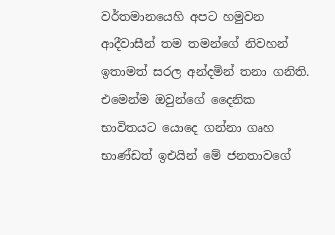වර්තමානයෙහි අපට හමුවන ආදීවාසීන් තම තමන්ගේ නිවහන් ඉතාමත් සරල අන්දමින් තනා ගනිති. එමෙන්ම ඔවුන්ගේ දෛනික භාවිතයට යොදෙ ගන්නා ගෘහ භාණ්ඩත් ඉඑයින් මේ ජනතාවගේ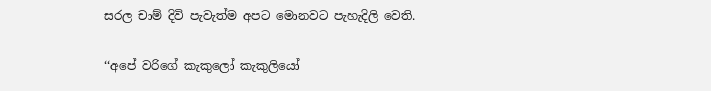සරල චාම් දිවි පැවැත්ම අපට මොනවට පැහැදිලි වෙති.

‘‘අපේ වරිගේ කැකුලෝ කැකුලියෝ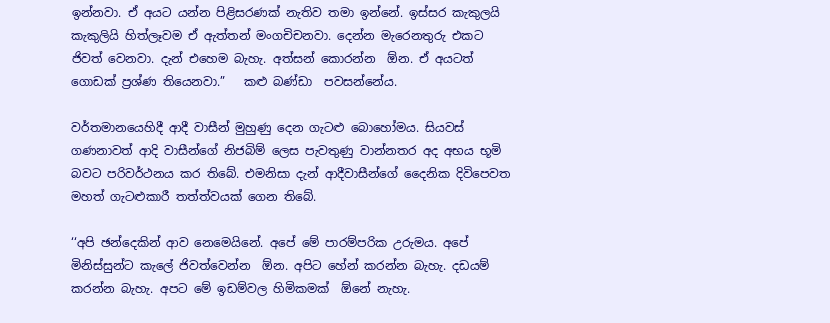ඉන්නවා. ඒ අයට යන්න පිළිසරණක් නැතිව තමා ඉන්නේ. ඉස්සර කැකුලයි කැකුලියි හිත්ලෑවම ඒ ඇත්තන් මංගචිචනවා. දෙන්න මැරෙනතුරු එකට ජිවත් වෙනවා. දැන් එහෙම බැහැ. අත්සන් කොරන්න  ඕන. ඒ අයටත් ගොඩක් ප්‍රශ්ණ තියෙනවා.”   කළු බණ්ඩා  පවසන්නේය.

වර්තමානයෙහිදී ආදී වාසීන් මුහුණු දෙන ගැටළු බොහෝමය. සියවස් ගණනාවත් ආදි වාසීන්ගේ නිජබිම් ලෙස පැවතුණු වාන්නතර අද අභය භූමි බවට පරිවර්ථනය කර තිබේ. එමනිසා දැන් ආදීවාසීන්ගේ දෛනික දිවිපෙවත මහත් ගැටළුකාරී තත්ත්වයක් ගෙන තිබේ.

‘‘අපි ඡන්දෙකින් ආව නෙමෙයිනේ. අපේ මේ පාරම්පරික උරුමය. අපේ මිනිස්සුන්ට කැලේ ජිවත්වෙන්න  ඕන. අපිට හේන් කරන්න බැහැ. දඩයම් කරන්න බැහැ. අපට මේ ඉඩම්වල හිමිකමක්  ඕනේ නැහැ.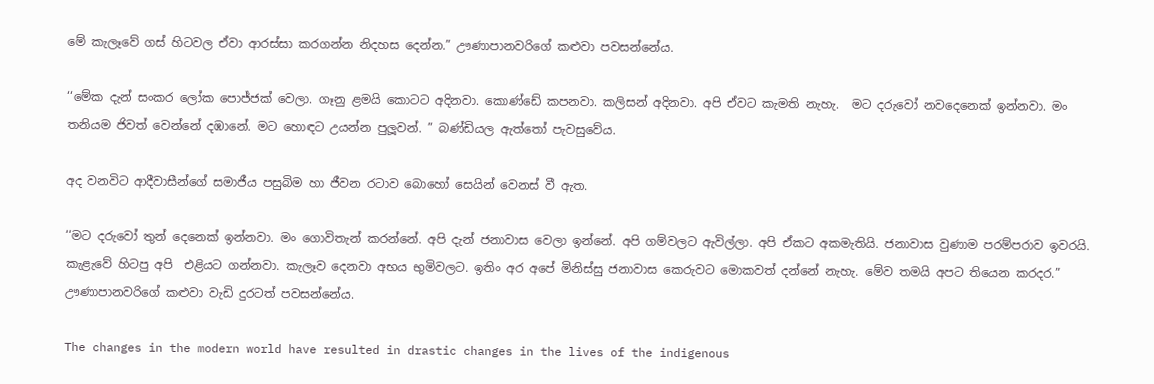මේ කැලෑවේ ගස් හිටවල ඒවා ආරස්සා කරගන්න නිදහස දෙන්න.” ඌණාපානවරිගේ කළුවා පවසන්නේය.

‘‘මේක දැන් සංකර ලෝක පොජ්ජක් වෙලා. ගෑනු ළමයි කොටට අදිනවා. කොණ්ඩේ කපනවා. කලිසන් අදිනවා. අපි ඒවට කැමති නැහැ.  මට දරුවෝ නවදෙනෙක් ඉන්නවා. මං තනියම ජිවත් වෙන්නේ දඹානේ. මට හොඳට උයන්න පුලූවන්. ” බණ්ඩියල ඇත්තෝ පැවසුවේය.

අද වනවිට ආදීවාසීන්ගේ සමාජීය පසුබිම හා ජීවන රටාව බොහෝ සෙයින් වෙනස් වී ඇත.

‘‘මට දරුවෝ තුන් දෙනෙක් ඉන්නවා. මං ගොවිතැන් කරන්නේ. අපි දැන් ජනාවාස වෙලා ඉන්නේ. අපි ගම්වලට ඇවිල්ලා. අපි ඒකට අකමැතියි. ජනාවාස වුණාම පරම්පරාව ඉවරයි. කැළැවේ හිටපු අපි  එළියට ගන්නවා. කැලෑව දෙනවා අභය භුමිවලට. ඉතිං අර අපේ මිනිස්සු ජනාවාස කෙරුවට මොකවත් දන්නේ නැහැ. මේව තමයි අපට තියෙන කරදර.” ඌණාපානවරිගේ කළුවා වැඩි දුරටත් පවසන්නේය.

The changes in the modern world have resulted in drastic changes in the lives of the indigenous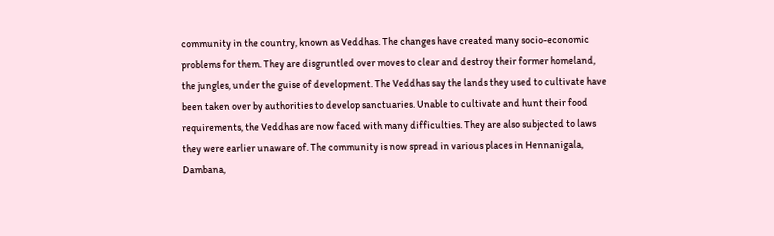community in the country, known as Veddhas. The changes have created many socio-economic problems for them. They are disgruntled over moves to clear and destroy their former homeland, the jungles, under the guise of development. The Veddhas say the lands they used to cultivate have been taken over by authorities to develop sanctuaries. Unable to cultivate and hunt their food requirements, the Veddhas are now faced with many difficulties. They are also subjected to laws they were earlier unaware of. The community is now spread in various places in Hennanigala, Dambana,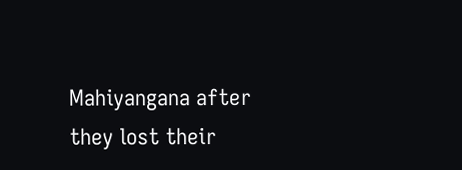Mahiyangana after they lost their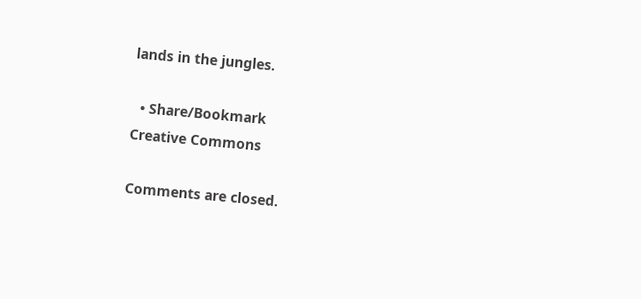lands in the jungles.

  • Share/Bookmark
Creative Commons

Comments are closed.